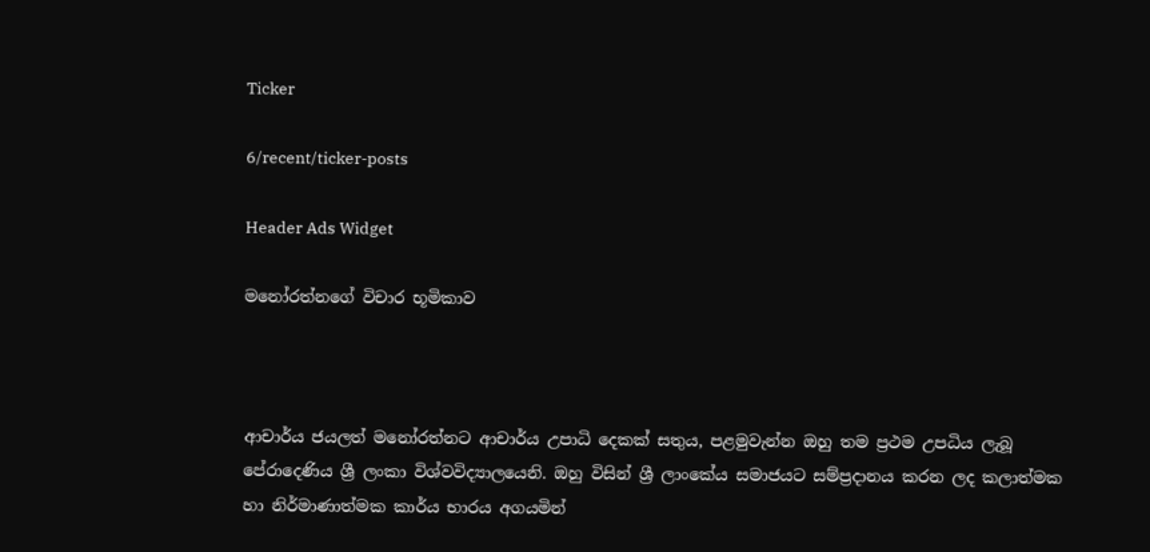Ticker

6/recent/ticker-posts

Header Ads Widget

මනෝරත්නගේ විචාර භූමිකාව



ආචාර්ය ජයලත් මනෝරත්නට ආචාර්ය උපාධි දෙකක් සතුය, පළමුවැන්න ඔහු තම ප්‍රථම උපධිය ලැබූ පේරාදෙණිය ශ්‍රී ලංකා විශ්වවිද්‍යාලයෙනි. ඔහු විසින් ශ්‍රී ලාංකේය සමාජයට සම්ප්‍රදානය කරන ලද කලාත්මක හා නිර්මාණාත්මක කාර්ය භාරය අගයමින්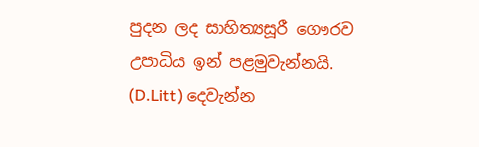පුදන ලද සාහිත්‍යසූරී ගෞරව උපාධිය ඉන් පළමුවැන්නයි. (D.Litt) දෙවැන්න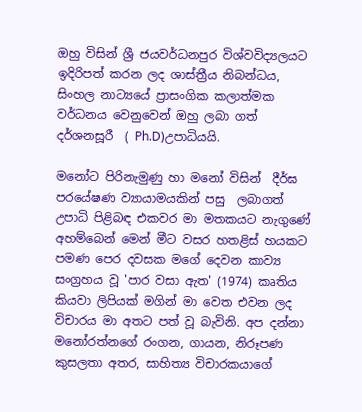ඔහු විසින් ශ්‍රී ජයවර්ධනපුර විශ්වවිද්‍යලයට ඉදිරිපත් කරන ලද ශාස්ත්‍රීය නිබන්ධය, සිංහල නාට්‍යයේ ප්‍රාසංගික කලාත්මක වර්ධනය වෙනුවෙන් ඔහු ලබා ගත් දර්ශනසූරී  ( Ph.D)උපාධියයි.

මනෝට පිරිනැමුණු හා මනෝ විසින්  දීර්ඝ පරයේෂණ ව්‍යායාමයකින් පසු  ලබාගත් උපාධි පිළිබඳ එකවර මා මතකයට නැගුණේ අහම්බෙන් මෙන් මීට වසර හතළිස් හයකට පමණ පෙර දවසක මගේ දෙවන කාව්‍ය සංග්‍රහය වූ 'පාර වසා ඇත' (1974) කෘතිය කියවා ලිපියක් මගින් මා වෙත එවන ලද විචාරය මා අතට පත් වූ බැවිනි. අප දන්නා මනෝරත්නගේ රංගන, ගායන, නිරූපණ කුසලතා අතර, සාහිත්‍ය විචාරකයාගේ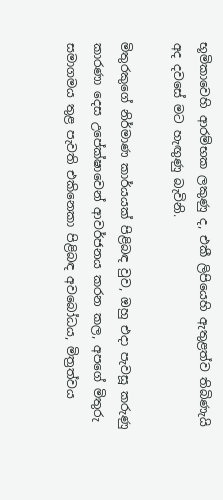භූමිකාවෙහි ආරම්භක ලකුණු ද, එකී ලිපියෙහි ඇතුළත්ව තිබිණැයි අද දවසේ මට හැඟුණු බැවිනි.

මිතුරකුගේ නිර්මාණ කාර්යයක් පිළිබඳ වුව, ඔහු එදා පැවසූ කරුණු කාරණා දෙස උපේක්ෂාවෙන් ආවර්ජනය කරන කල, අපගේ මිතුරු සමාගමය තුළ පැවති එකිනෙකා පිළිබඳ අවබෝධය, මිත්‍රත්වය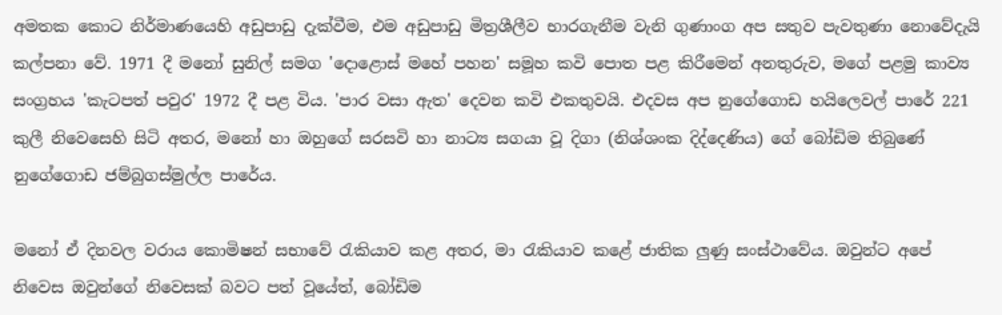අමතක කොට නිර්මාණයෙහි අඩුපාඩු දැක්වීම, එම අඩුපාඩු මිත්‍රශීලීව භාරගැනීම වැනි ගුණාංග අප සතුව පැවතුණා නොවේදැයි කල්පනා වේ. 1971 දී මනෝ සුනිල් සමග 'දොළොස් මහේ පහන' සමූහ කවි පොත පළ කිරීමෙන් අනතුරුව, මගේ පළමු කාව්‍ය සංග්‍රහය 'කැටපත් පවුර' 1972 දී පළ විය. 'පාර වසා ඇත' දෙවන කවි එකතුවයි. එදවස අප නුගේගොඩ හයිලෙවල් පාරේ 221 කුලී නිවෙසෙහි සිටි අතර, මනෝ හා ඔහුගේ සරසවි හා නාට්‍ය සගයා වූ දිගා (නිශ්ශංක දිද්දෙණිය) ගේ බෝඩිම තිබුණේ නුගේගොඩ ජම්බුගස්මුල්ල පාරේය.

මනෝ ඒ දිනවල වරාය කොමිෂන් සභාවේ රැකියාව කළ අතර, මා රැකියාව කළේ ජාතික ලුණු සංස්ථාවේය. ඔවුන්ට අපේ නිවෙස ඔවුන්ගේ නිවෙසක් බවට පත් වූයේත්, බෝඩිම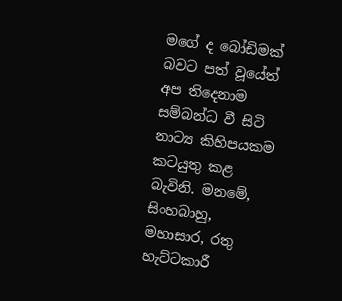මගේ ද බෝඩිමක් බවට පත් වූයේත් අප තිදෙනාම සම්බන්ධ වී සිටි නාට්‍ය කිහිපයකම කටයුතු කළ බැවිනි. මනමේ, සිංහබාහු, මහාසාර, රතු හැට්ටකාරී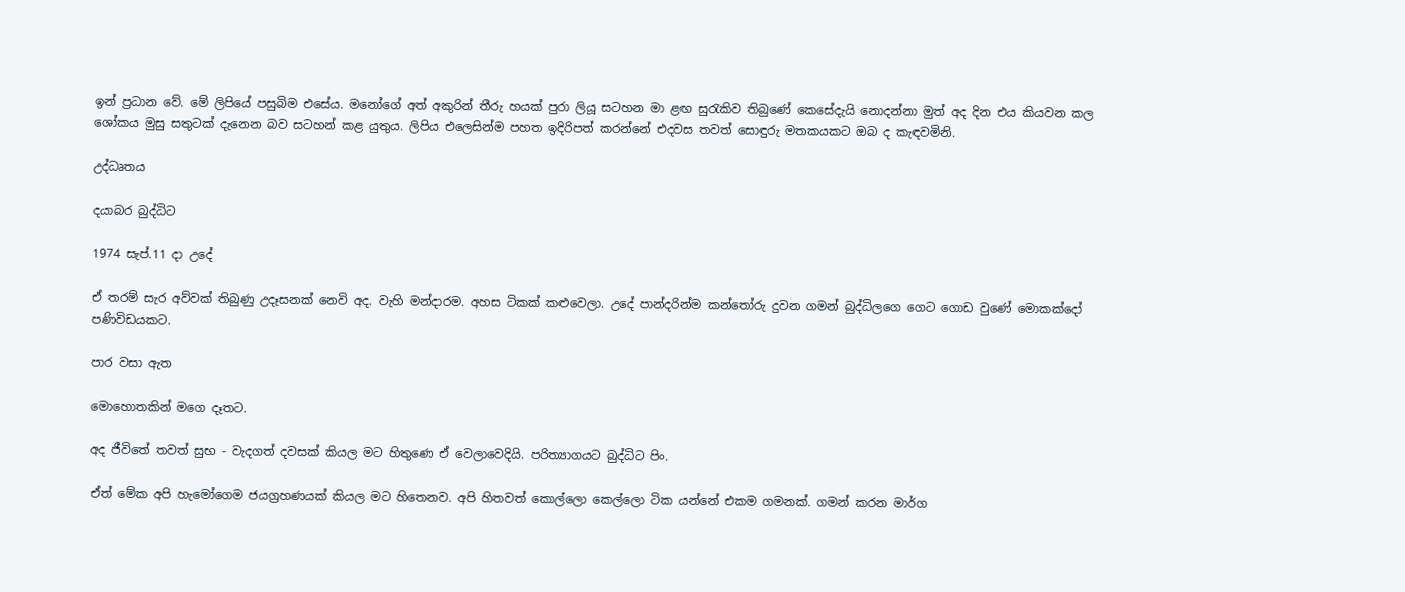ඉන් ප්‍රධාන වේ. මේ ලිපියේ පසුබිම එසේය. මනෝගේ අත් අකුරින් තීරු හයක් පුරා ලියූ සටහන මා ළඟ සුරැකිව තිබුණේ කෙසේදැයි නොදන්නා මුත් අද දින එය කියවන කල ශෝකය මුසු සතුටක් දැනෙන බව සටහන් කළ යුතුය. ලිපිය එලෙසින්ම පහත ඉදිරිපත් කරන්නේ එදවස තවත් සොඳුරු මතකයකට ඔබ ද කැඳවමිනි.

උද්ධෘතය

දයාබර බුද්ධිට

1974 සැප්.11 දා උදේ

ඒ තරම් සැර අව්වක් තිබුණු උදෑසනක් නෙවි අද. වැහි මන්දාරම. අහස ටිකක් කළුවෙලා. උදේ පාන්දරින්ම කන්තෝරු දුවන ගමන් බුද්ධිලගෙ ගෙට ගොඩ වුණේ මොකක්දෝ පණිවිඩයකට.

පාර වසා ඇත

මොහොතකින් මගෙ දෑතට.

අද ජීවිතේ තවත් සුභ - වැදගත් දවසක් කියල මට හිතුණෙ ඒ වෙලාවෙදියි. පරිත්‍යාගයට බුද්ධිට පිං.

ඒත් මේක අපි හැමෝගෙම ජයග්‍රහණයක් කියල මට හිතෙනව. අපි හිතවත් කොල්ලො කෙල්ලො ටික යන්නේ එකම ගමනක්. ගමන් කරන මාර්ග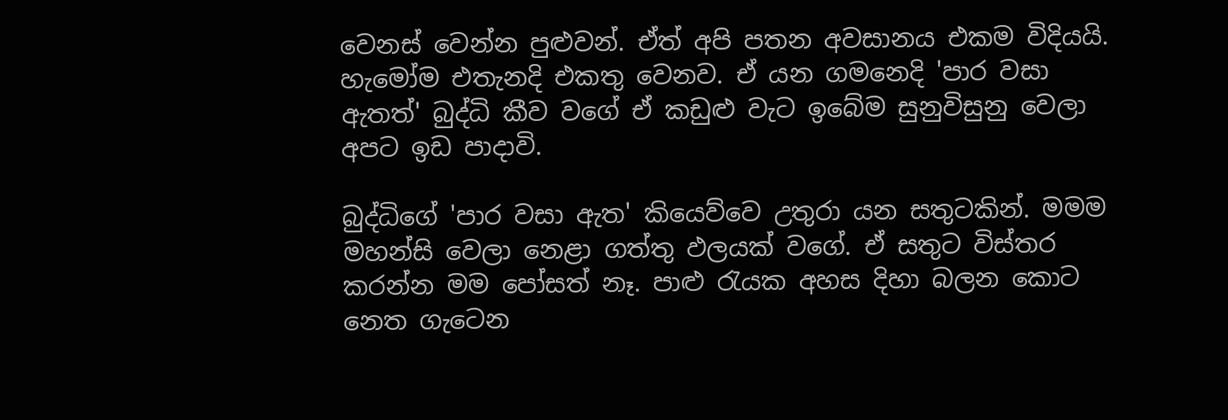වෙනස් වෙන්න පුළුවන්. ඒත් අපි පතන අවසානය එකම විදියයි. හැමෝම එතැනදි එකතු වෙනව. ඒ යන ගමනෙදි 'පාර වසා ඇතත්' බුද්ධි කීව වගේ ඒ කඩුළු වැට ඉබේම සුනුවිසුනු වෙලා අපට ඉඩ පාදාවි.

බුද්ධිගේ 'පාර වසා ඇත' කියෙව්වෙ උතුරා යන සතුටකින්. මමම මහන්සි වෙලා නෙළා ගත්තු ඵලයක් වගේ. ඒ සතුට විස්තර කරන්න මම පෝසත් නෑ. පාළු රැයක අහස දිහා බලන කොට නෙත ගැටෙන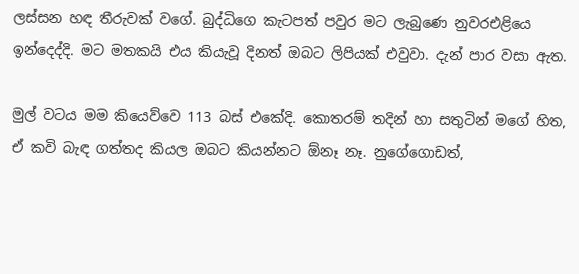ලස්සන හඳ තීරුවක් වගේ. බුද්ධිගෙ කැටපත් පවුර මට ලැබුණෙ නුවරඑළියෙ ඉන්දෙද්දි. මට මතකයි එය කියැවූ දිනත් ඔබට ලිපියක් එවුවා. දැන් පාර වසා ඇත.

මුල් වටය මම කියෙව්වෙ 113 බස් එකේදි. කොතරම් තදින් හා සතුටින් මගේ හිත, ඒ කවි බැඳ ගත්තද කියල ඔබට කියන්නට ඕනෑ නෑ. නුගේගොඩත්,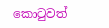කොටුවත්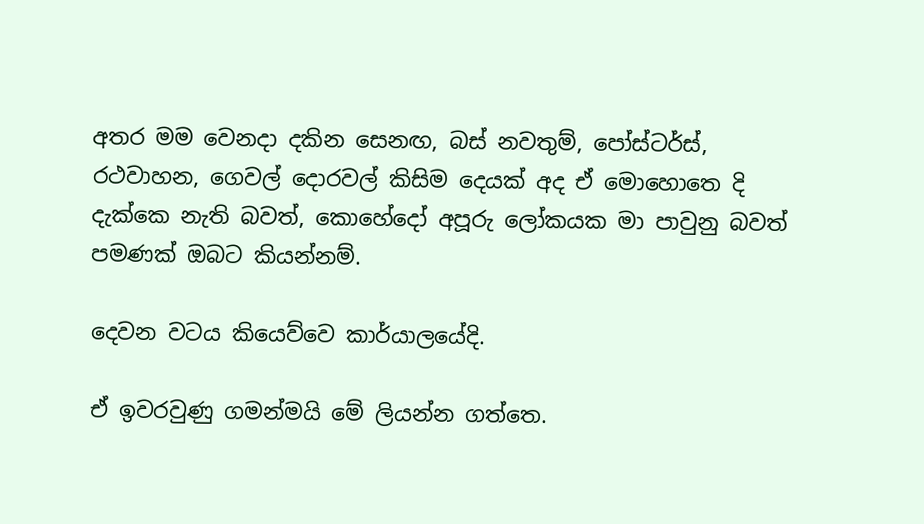අතර මම වෙනදා දකින සෙනඟ, බස් නවතුම්, පෝස්ටර්ස්, රථවාහන, ගෙවල් දොරවල් කිසිම දෙයක් අද ඒ මොහොතෙ දි දැක්කෙ නැති බවත්, කොහේදෝ අපූරු ලෝකයක මා පාවුනු බවත් පමණක් ඔබට කියන්නම්.

දෙවන වටය කියෙව්වෙ කාර්යාලයේදි.

ඒ ඉවරවුණු ගමන්මයි මේ ලියන්න ගත්තෙ.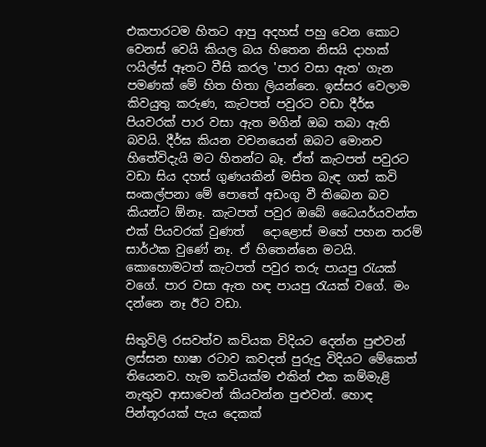එකපාරටම හිතට ආපු අදහස් පහු වෙන කොට වෙනස් වෙයි කියල බය හිතෙන නිසයි දාහක් ෆයිල්ස් ඈතට වීසි කරල 'පාර වසා ඇත' ගැන පමණක් මේ හිත හිතා ලියන්නෙ. ඉස්සර වෙලාම කිවයුතු කරුණ, කැටපත් පවුරට වඩා දීර්ඝ පියවරක් පාර වසා ඇත මගින් ඔබ තබා ඇති බවයි. දීර්ඝ කියන වචනයෙන් ඔබට මොනව හිතේවිදැයි මට හිතන්ට බෑ. ඒත් කැටපත් පවුරට වඩා සිය දහස් ගුණයකින් මසිත බැඳ ගත් කවි සංකල්පනා මේ පොතේ අඩංගු වී තිබෙන බව කියන්ට ඕනෑ. කැටපත් පවුර ඔබේ ධෛයර්යවන්ත එක් පියවරක් වුණත්   දොළොස් මහේ පහන තරම් සාර්ථක වුණේ නෑ. ඒ හිතෙන්නෙ මටයි. කොහොමටත් කැටපත් පවුර තරු පායපු රැයක් වගේ. පාර වසා ඇත හඳ පායපු රැයක් වගේ. මං දන්නෙ නෑ ඊට වඩා.

සිතුවිලි රසවත්ව කවියක විදියට දෙන්න පුළුවන් ලස්සන භාෂා රටාව කවදත් පුරුදු විදියට මේකෙත් තියෙනව. හැම කවියක්ම එකින් එක කම්මැළි නැතුව ආසාවෙන් කියවන්න පුළුවන්. හොඳ පින්තූරයක් පැය දෙකක්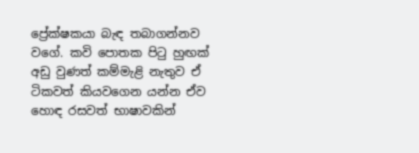ප්‍රේක්ෂකයා බැඳ තබාගන්නව වගේ. කවි පොතක පිටු හුඟක් අඩු වුණත් කම්මැළි නැතුව ඒ ටිකවත් කියවගෙන යන්න ඒව හොඳ රසවත් භාෂාවකින්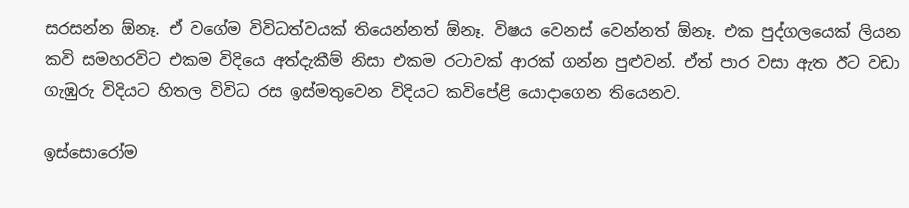සරසන්න ඕනෑ. ඒ වගේම විවිධත්වයක් තියෙන්නත් ඕනෑ. විෂය වෙනස් වෙන්නත් ඕනෑ. එක පුද්ගලයෙක් ලියන කවි සමහරවිට එකම විදියෙ අත්දැකීම් නිසා එකම රටාවක් ආරක් ගන්න පුළුවන්. ඒත් පාර වසා ඇත ඊට වඩා ගැඹුරු විදියට හිතල විවිධ රස ඉස්මතුවෙන විදියට කවිපේළි යොදාගෙන තියෙනව.

ඉස්සොරෝම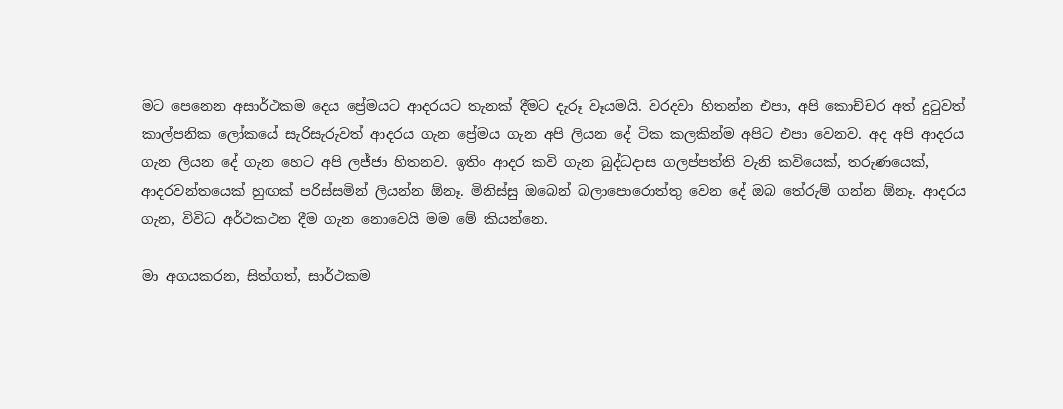මට පෙනෙන අසාර්ථකම දෙය ප්‍රේමයට ආදරයට තැනක් දීමට දැරූ වෑයමයි. වරදවා හිතන්න එපා, අපි කොච්චර අත් දුටුවත් කාල්පනික ලෝකයේ සැරිසැරුවත් ආදරය ගැන ප්‍රේමය ගැන අපි ලියන දේ ටික කලකින්ම අපිට එපා වෙනව. අද අපි ආදරය ගැන ලියන දේ ගැන හෙට අපි ලජ්ජා හිතනව. ඉතිං ආදර කවි ගැන බුද්ධදාස ගලප්පත්ති වැනි කවියෙක්, තරුණයෙක්, ආදරවන්තයෙක් හුඟක් පරිස්සමින් ලියන්න ඕනෑ. මිනිස්සු ඔබෙන් බලාපොරොත්තු වෙන දේ ඔබ තේරුම් ගන්න ඕනෑ. ආදරය ගැන, විවිධ අර්ථකථන දීම ගැන නොවෙයි මම මේ කියන්නෙ.

මා අගයකරන, සිත්ගත්, සාර්ථකම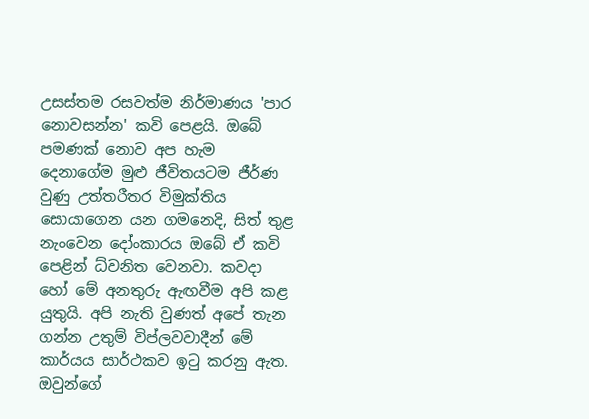උසස්තම රසවත්ම නිර්මාණය 'පාර නොවසන්න' කවි පෙළයි. ඔබේ පමණක් නොව අප හැම දෙනාගේම මුළු ජීවිතයටම ජීර්ණ වුණු උත්තරීතර විමුක්තිය සොයාගෙන යන ගමනෙදි, සිත් තුළ නැංවෙන දෝංකාරය ඔබේ ඒ කවි පෙළින් ධ්වනිත වෙනවා. කවදා හෝ මේ අනතුරු ඇඟවීම අපි කළ යුතුයි. අපි නැති වුණත් අපේ තැන ගන්න උතුම් විප්ලවවාදීන් මේ කාර්යය සාර්ථකව ඉටු කරනු ඇත. ඔවුන්ගේ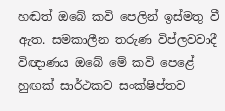හඬත් ඔබේ කවි පෙලින් ඉස්මතු වී ඇත. සමකාලීන තරුණ විප්ලවවාදී විඥාණය ඔබේ මේ කවි පෙළේ හුඟක් සාර්ථකව සංක්ෂිප්තව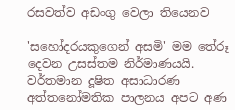රසවත්ව අඩංගු වෙලා තියෙනව

'සහෝදරයකුගෙන් අසමි' මම තේරූ දෙවන උසස්තම නිර්මාණයයි. වර්තමාන දූෂිත අසාධාරණ අත්තනෝමතික පාලනය අපට අණ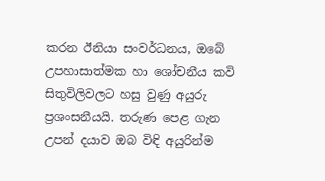කරන ඊනියා සංවර්ධනය, ඔබේ උපහාසාත්මක හා ශෝචනීය කවි සිතුවිලිවලට හසු වුණු අයුරු ප්‍රශංසනීයයි. තරුණ පෙළ ගැන උපන් දයාව ඔබ විඳි අයුරින්ම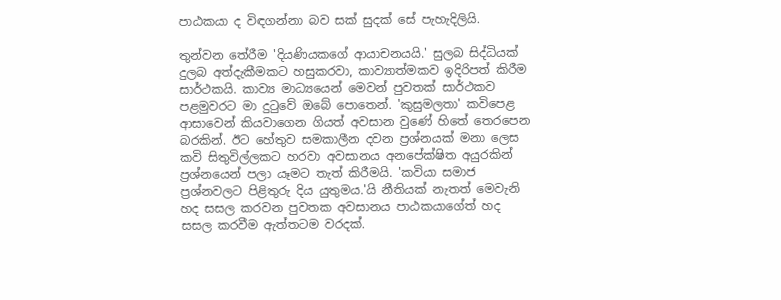පාඨකයා ද විඳගන්නා බව සක් සුදක් සේ පැහැදිලියි.

තුන්වන තේරීම 'දියණියකගේ ආයාචනයයි.' සුලබ සිද්ධියක් දුලබ අත්දැකීමකට හසුකරවා, කාව්‍යාත්මකව ඉදිරිපත් කිරීම සාර්ථකයි. කාව්‍ය මාධ්‍යයෙන් මෙවන් පුවතක් සාර්ථකව පළමුවරට මා දුටුවේ ඔබේ පොතෙන්. 'කුසුමලතා' කවිපෙළ ආසාවෙන් කියවාගෙන ගියත් අවසාන වුණේ හිතේ තෙරපෙන බරකින්. ඊට හේතුව සමකාලීන දවන ප්‍රශ්නයක් මනා ලෙස කවි සිතුවිල්ලකට හරවා අවසානය අනපේක්ෂිත අයුරකින් ප්‍රශ්නයෙන් පලා යෑමට තැත් කිරීමයි. 'කවියා සමාජ ප්‍රශ්නවලට පිළිතුරු දිය යුතුමය.'යි නීතියක් නැතත් මෙවැනි හද සසල කරවන පුවතක අවසානය පාඨකයාගේත් හද සසල කරවීම ඇත්තටම වරදක්.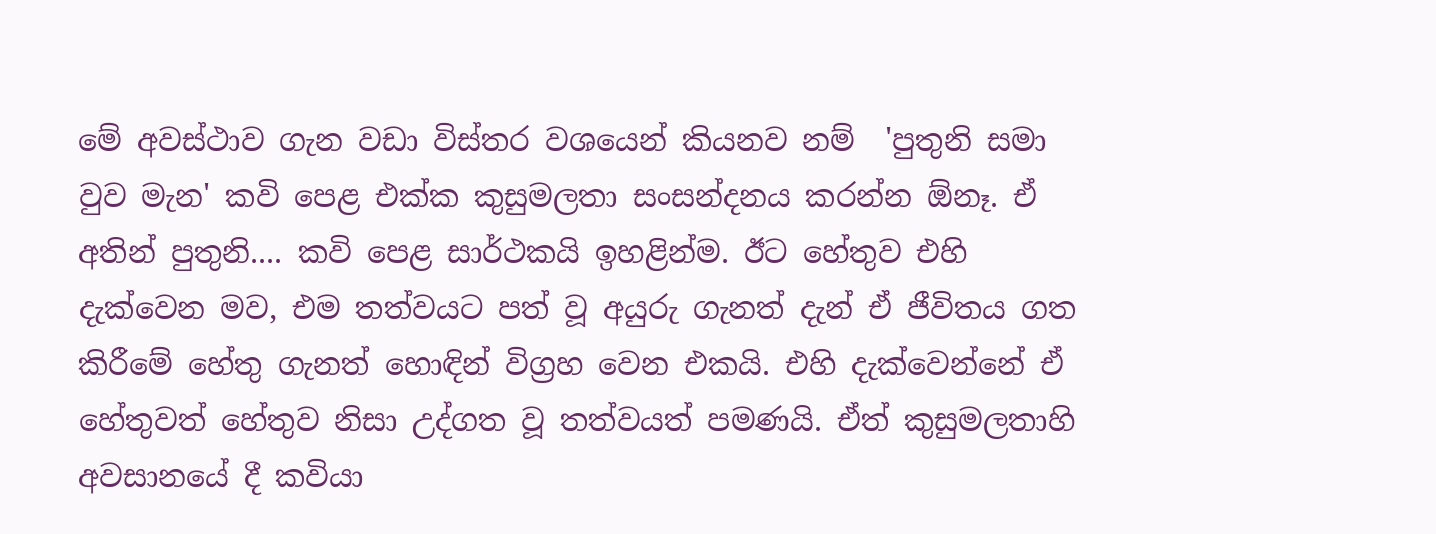මේ අවස්ථාව ගැන වඩා විස්තර වශයෙන් කියනව නම්  'පුතුනි සමා වුව මැන' කවි පෙළ එක්ක කුසුමලතා සංසන්දනය කරන්න ඕනෑ. ඒ අතින් පුතුනි.... කවි පෙළ සාර්ථකයි ඉහළින්ම. ඊට හේතුව එහි දැක්වෙන මව, එම තත්වයට පත් වූ අයුරු ගැනත් දැන් ඒ ජීවිතය ගත කිරීමේ හේතු ගැනත් හොඳින් විග්‍රහ වෙන එකයි. එහි දැක්වෙන්නේ ඒ හේතුවත් හේතුව නිසා උද්ගත වූ තත්වයත් පමණයි. ඒත් කුසුමලතාහි අවසානයේ දී කවියා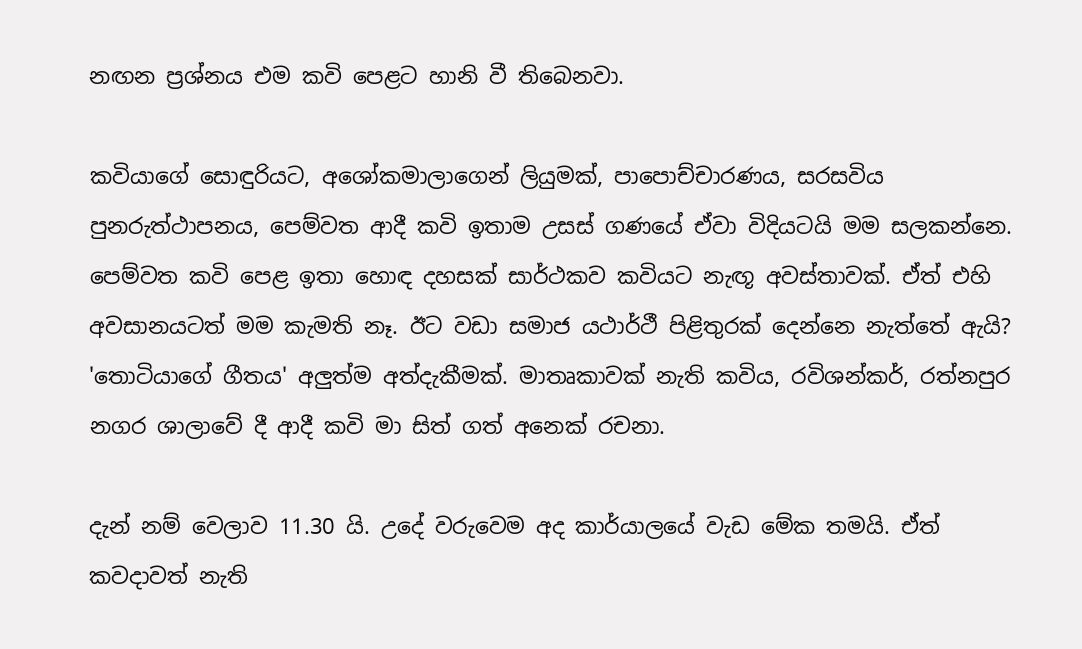නඟන ප්‍රශ්නය එම කවි පෙළට හානි වී තිබෙනවා.

කවියාගේ සොඳුරියට, අශෝකමාලාගෙන් ලියුමක්, පාපොච්චාරණය, සරසවිය පුනරුත්ථාපනය, පෙම්වත ආදී කවි ඉතාම උසස් ගණයේ ඒවා විදියටයි මම සලකන්නෙ. පෙම්වත කවි පෙළ ඉතා හොඳ දහසක් සාර්ථකව කවියට නැඟූ අවස්තාවක්. ඒත් එහි අවසානයටත් මම කැමති නෑ. ඊට වඩා සමාජ යථාර්ථී පිළිතුරක් දෙන්නෙ නැත්තේ ඇයි? 'තොටියාගේ ගීතය' අලුත්ම අත්දැකීමක්. මාතෘකාවක් නැති කවිය, රවිශන්කර්, රත්නපුර නගර ශාලාවේ දී ආදී කවි මා සිත් ගත් අනෙක් රචනා.

දැන් නම් වෙලාව 11.30 යි. උදේ වරුවෙම අද කාර්යාලයේ වැඩ මේක තමයි. ඒත් කවදාවත් නැති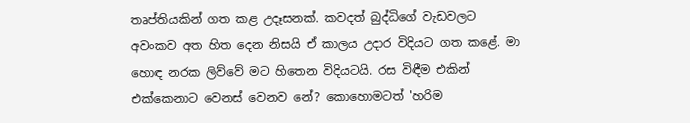තෘප්තියකින් ගත කළ උදෑසනක්. කවදත් බුද්ධිගේ වැඩවලට අවංකව අත හිත දෙන නිසයි ඒ කාලය උදාර විදියට ගත කළේ. මා හොඳ නරක ලිව්වේ මට හිතෙන විදියටයි. රස විඳීම එකින් එක්කෙනාට වෙනස් වෙනව නේ? කොහොමටත් 'හරිම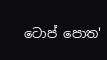ටොප් පොත'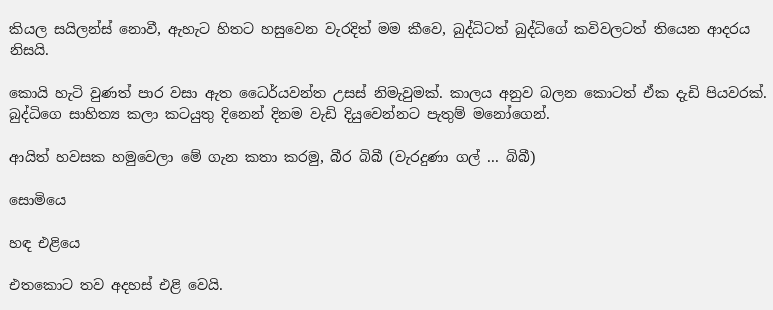කියල සයිලන්ස් නොවී, ඇහැට හිතට හසුවෙන වැරදිත් මම කීවෙ, බුද්ධිටත් බුද්ධිගේ කවිවලටත් තියෙන ආදරය නිසයි.

කොයි හැටි වුණත් පාර වසා ඇත ධෛර්යවන්ත උසස් නිමැවුමක්. කාලය අනුව බලන කොටත් ඒක දැඩි පියවරක්. බුද්ධිගෙ සාහිත්‍ය කලා කටයුතු දිනෙන් දිනම වැඩි දියුවෙන්නට පැතුම් මනෝගෙන්.

ආයිත් හවසක හමුවෙලා මේ ගැන කතා කරමු, බීර බිබී (වැරදුණා ගල් ... බිබී)

සොමියෙ

හඳ එළියෙ

එතකොට තව අදහස් එළි වෙයි.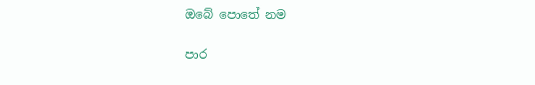ඔබේ පොතේ නම

පාර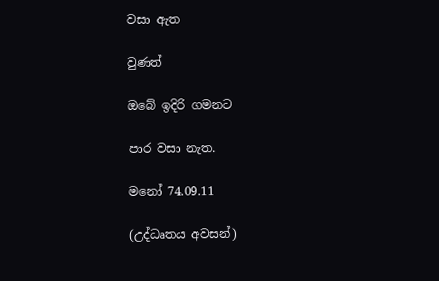වසා ඇත

වුණත්

ඔබේ ඉදිරි ගමනට

පාර වසා නැත.

මනෝ 74.09.11

(උද්ධෘතය අවසන්)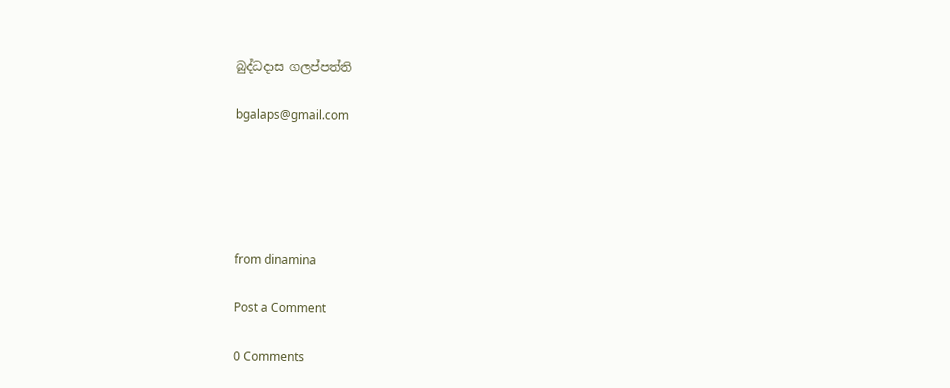බුද්ධදාස ගලප්පත්ති

bgalaps@gmail.com





from dinamina

Post a Comment

0 Comments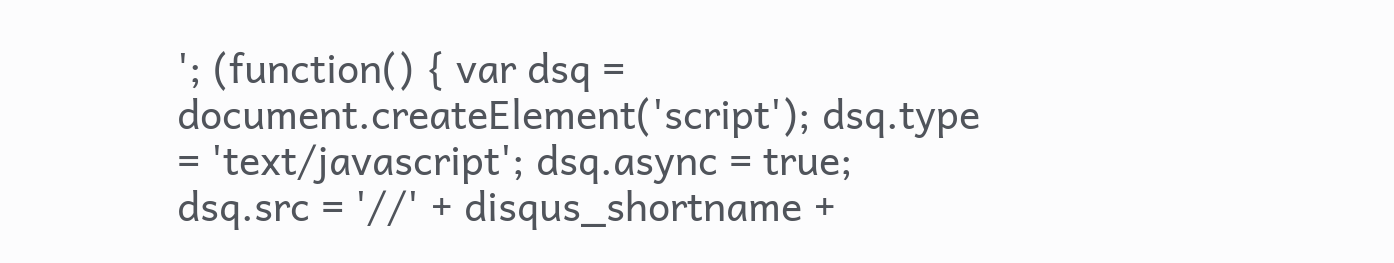'; (function() { var dsq = document.createElement('script'); dsq.type = 'text/javascript'; dsq.async = true; dsq.src = '//' + disqus_shortname +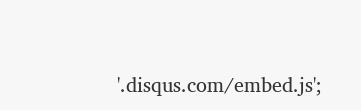'.disqus.com/embed.js';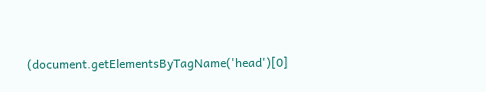(document.getElementsByTagName('head')[0]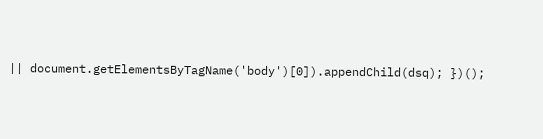|| document.getElementsByTagName('body')[0]).appendChild(dsq); })();